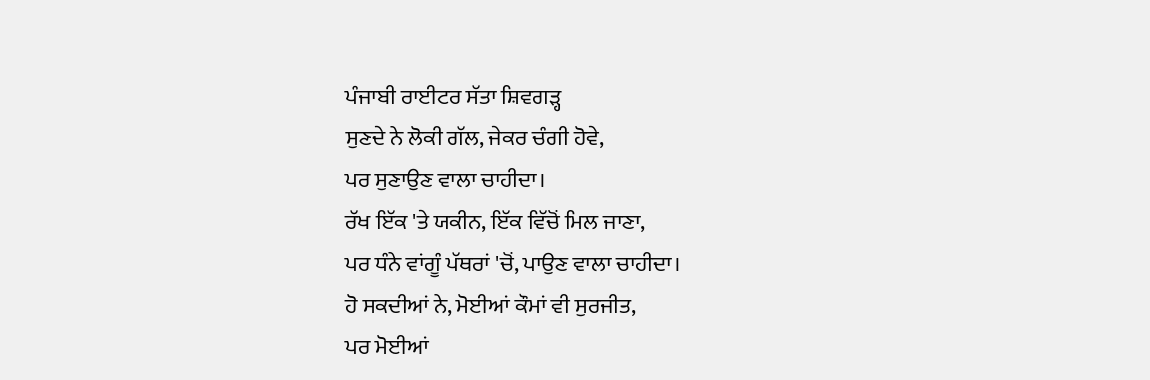ਪੰਜਾਬੀ ਰਾਈਟਰ ਸੱਤਾ ਸ਼ਿਵਗੜ੍ਹ
ਸੁਣਦੇ ਨੇ ਲੋਕੀ ਗੱਲ, ਜੇਕਰ ਚੰਗੀ ਹੋਵੇ,
ਪਰ ਸੁਣਾਉਣ ਵਾਲਾ ਚਾਹੀਦਾ।
ਰੱਖ ਇੱਕ 'ਤੇ ਯਕੀਨ, ਇੱਕ ਵਿੱਚੋਂ ਮਿਲ ਜਾਣਾ,
ਪਰ ਧੰਨੇ ਵਾਂਗੂੰ ਪੱਥਰਾਂ 'ਚੋਂ, ਪਾਉਣ ਵਾਲਾ ਚਾਹੀਦਾ।
ਹੋ ਸਕਦੀਆਂ ਨੇ, ਮੋਈਆਂ ਕੌਮਾਂ ਵੀ ਸੁਰਜੀਤ,
ਪਰ ਮੋਈਆਂ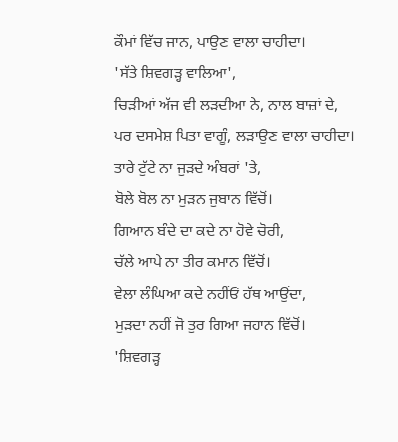ਕੌਮਾਂ ਵਿੱਚ ਜਾਨ, ਪਾਉਣ ਵਾਲਾ ਚਾਹੀਦਾ।
'ਸੱਤੇ ਸ਼ਿਵਗੜ੍ਹ ਵਾਲਿਆ',
ਚਿੜੀਆਂ ਅੱਜ ਵੀ ਲੜਦੀਆ ਨੇ, ਨਾਲ ਬਾਜ਼ਾਂ ਦੇ,
ਪਰ ਦਸਮੇਸ਼ ਪਿਤਾ ਵਾਗੂੰ, ਲੜਾਉਣ ਵਾਲਾ ਚਾਹੀਦਾ।
ਤਾਰੇ ਟੁੱਟੇ ਨਾ ਜੁੜਦੇ ਅੰਬਰਾਂ 'ਤੇ,
ਬੋਲੇ ਬੋਲ ਨਾ ਮੁੜਨ ਜੁਬਾਨ ਵਿੱਚੋਂ।
ਗਿਆਨ ਬੰਦੇ ਦਾ ਕਦੇ ਨਾ ਹੋਵੇ ਚੋਰੀ,
ਚੱਲੇ ਆਪੇ ਨਾ ਤੀਰ ਕਮਾਨ ਵਿੱਚੋਂ।
ਵੇਲਾ ਲੰਘਿਆ ਕਦੇ ਨਹੀਂਓਂ ਹੱਥ ਆਉਂਦਾ,
ਮੁੜਦਾ ਨਹੀਂ ਜੋ ਤੁਰ ਗਿਆ ਜਹਾਨ ਵਿੱਚੋਂ।
'ਸ਼ਿਵਗੜ੍ਹ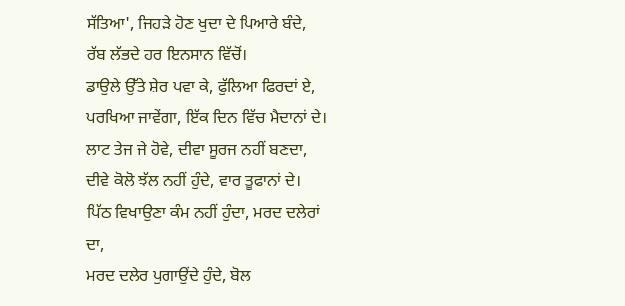ਸੱਤਿਆ', ਜਿਹੜੇ ਹੋਣ ਖੁਦਾ ਦੇ ਪਿਆਰੇ ਬੰਦੇ,
ਰੱਬ ਲੱਭਦੇ ਹਰ ਇਨਸਾਨ ਵਿੱਚੋਂ।
ਡਾਉਲੇ ਉੱਤੇ ਸ਼ੇਰ ਪਵਾ ਕੇ, ਫੁੱਲਿਆ ਫਿਰਦਾਂ ਏ,
ਪਰਖਿਆ ਜਾਵੇਂਗਾ, ਇੱਕ ਦਿਨ ਵਿੱਚ ਮੈਦਾਨਾਂ ਦੇ।
ਲਾਟ ਤੇਜ ਜੇ ਹੋਵੇ, ਦੀਵਾ ਸੂਰਜ ਨਹੀਂ ਬਣਦਾ,
ਦੀਵੇ ਕੋਲੋ ਝੱਲ ਨਹੀਂ ਹੁੰਦੇ, ਵਾਰ ਤੂਫਾਨਾਂ ਦੇ।
ਪਿੱਠ ਵਿਖਾਉਣਾ ਕੰਮ ਨਹੀਂ ਹੁੰਦਾ, ਮਰਦ ਦਲੇਰਾਂ ਦਾ,
ਮਰਦ ਦਲੇਰ ਪੁਗਾਉਂਦੇ ਹੁੰਦੇ, ਬੋਲ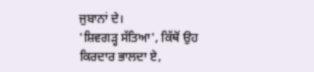ਜੁਬਾਨਾਂ ਦੇ।
'ਸ਼ਿਵਗੜ੍ਹ ਸੱਤਿਆ', ਕਿੱਥੋਂ ਉਹ ਕਿਰਦਾਰ ਭਾਲਦਾ ਏ,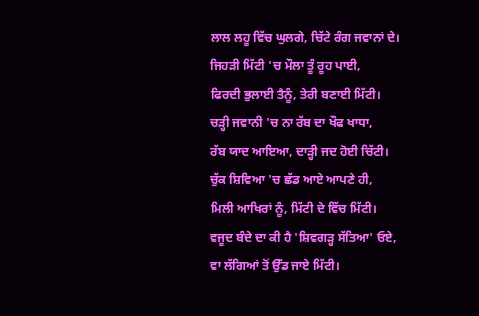ਲਾਲ ਲਹੂ ਵਿੱਚ ਘੁਲਗੇ, ਚਿੱਟੇ ਰੰਗ ਜਵਾਨਾਂ ਦੇ।
ਜਿਹੜੀ ਮਿੱਟੀ 'ਚ ਮੌਲਾ ਤੂੰ ਰੂਹ ਪਾਈ,
ਫਿਰਦੀ ਭੁਲਾਈ ਤੈਨੂੰ, ਤੇਰੀ ਬਣਾਈ ਮਿੱਟੀ।
ਚੜ੍ਹੀ ਜਵਾਨੀ 'ਚ ਨਾ ਰੱਬ ਦਾ ਖੌਫ ਖਾਧਾ,
ਰੱਬ ਯਾਦ ਆਇਆ, ਦਾੜ੍ਹੀ ਜਦ ਹੋਈ ਚਿੱਟੀ।
ਚੁੱਕ ਸ਼ਿਵਿਆ 'ਚ ਛੱਡ ਆਏ ਆਪਣੇ ਹੀ,
ਮਿਲੀ ਆਖਿਰਾਂ ਨੂੰ, ਮਿੱਟੀ ਦੇ ਵਿੱਚ ਮਿੱਟੀ।
ਵਜੂਦ ਬੰਦੇ ਦਾ ਕੀ ਹੈ 'ਸ਼ਿਵਗੜ੍ਹ ਸੱਤਿਆ' ਓਏ,
ਵਾ ਲੱਗਿਆਂ ਤੋਂ ਉੱਡ ਜਾਏ ਮਿੱਟੀ।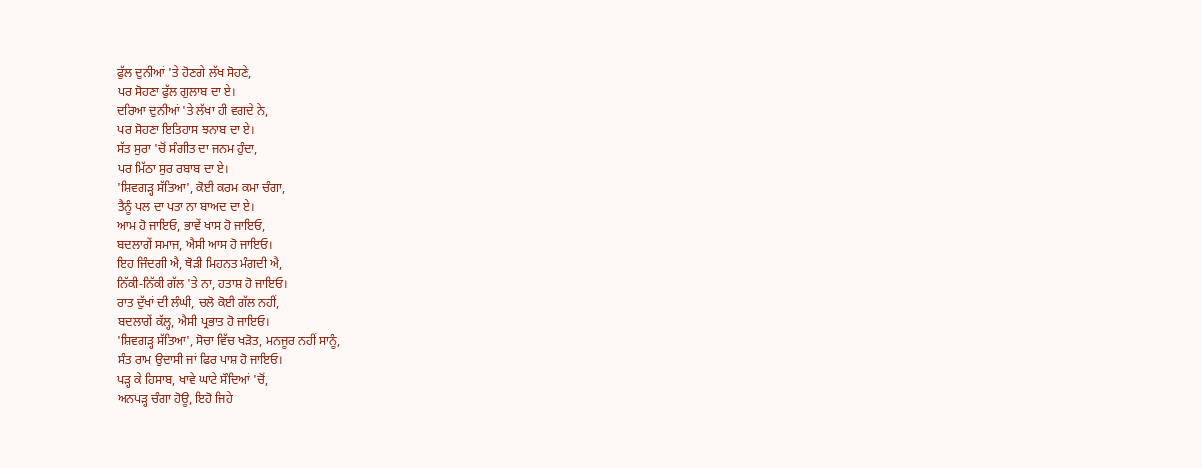ਫੁੱਲ ਦੁਨੀਆਂ 'ਤੇ ਹੋਣਗੇ ਲੱਖ ਸੋਹਣੇ,
ਪਰ ਸੋਹਣਾ ਫੁੱਲ ਗੁਲਾਬ ਦਾ ਏ।
ਦਰਿਆ ਦੁਨੀਆਂ 'ਤੇ ਲੱਖਾ ਹੀ ਵਗਦੇ ਨੇ,
ਪਰ ਸੋਹਣਾ ਇਤਿਹਾਸ ਝਨਾਬ ਦਾ ਏ।
ਸੱਤ ਸੁਰਾ 'ਚੋਂ ਸੰਗੀਤ ਦਾ ਜਨਮ ਹੁੰਦਾ,
ਪਰ ਮਿੱਠਾ ਸੁਰ ਰਬਾਬ ਦਾ ਏ।
'ਸ਼ਿਵਗੜ੍ਹ ਸੱਤਿਆ', ਕੋਈ ਕਰਮ ਕਮਾ ਚੰਗਾ,
ਤੈਨੂੰ ਪਲ ਦਾ ਪਤਾ ਨਾ ਬਾਅਦ ਦਾ ਏ।
ਆਮ ਹੋ ਜਾਇਓ, ਭਾਵੇਂ ਖਾਸ ਹੋ ਜਾਇਓ,
ਬਦਲਾਗੇਂ ਸਮਾਜ, ਐਸੀ ਆਸ ਹੋ ਜਾਇਓ।
ਇਹ ਜਿੰਦਗੀ ਐ, ਥੋੜੀ ਮਿਹਨਤ ਮੰਗਦੀ ਐ,
ਨਿੱਕੀ-ਨਿੱਕੀ ਗੱਲ 'ਤੇ ਨਾ, ਹਤਾਸ਼ ਹੋ ਜਾਇਓ।
ਰਾਤ ਦੁੱਖਾਂ ਦੀ ਲੰਘੀ, ਚਲੋ ਕੋਈ ਗੱਲ ਨਹੀਂ,
ਬਦਲਾਗੇਂ ਕੱਲ੍ਹ, ਐਸੀ ਪ੍ਰਭਾਤ ਹੋ ਜਾਇਓ।
'ਸ਼ਿਵਗੜ੍ਹ ਸੱਤਿਆ', ਸੋਚਾ ਵਿੱਚ ਖੜੋਤ, ਮਨਜੂਰ ਨਹੀਂ ਸਾਨੂੰ,
ਸੰਤ ਰਾਮ ਉਦਾਸੀ ਜਾਂ ਫਿਰ ਪਾਸ਼ ਹੋ ਜਾਇਓ।
ਪੜ੍ਹ ਕੇ ਹਿਸਾਬ, ਖਾਵੇ ਘਾਟੇ ਸੌਦਿਆਂ 'ਚੋਂ,
ਅਨਪੜ੍ਹ ਚੰਗਾ ਹੋਊ, ਇਹੋ ਜਿਹੇ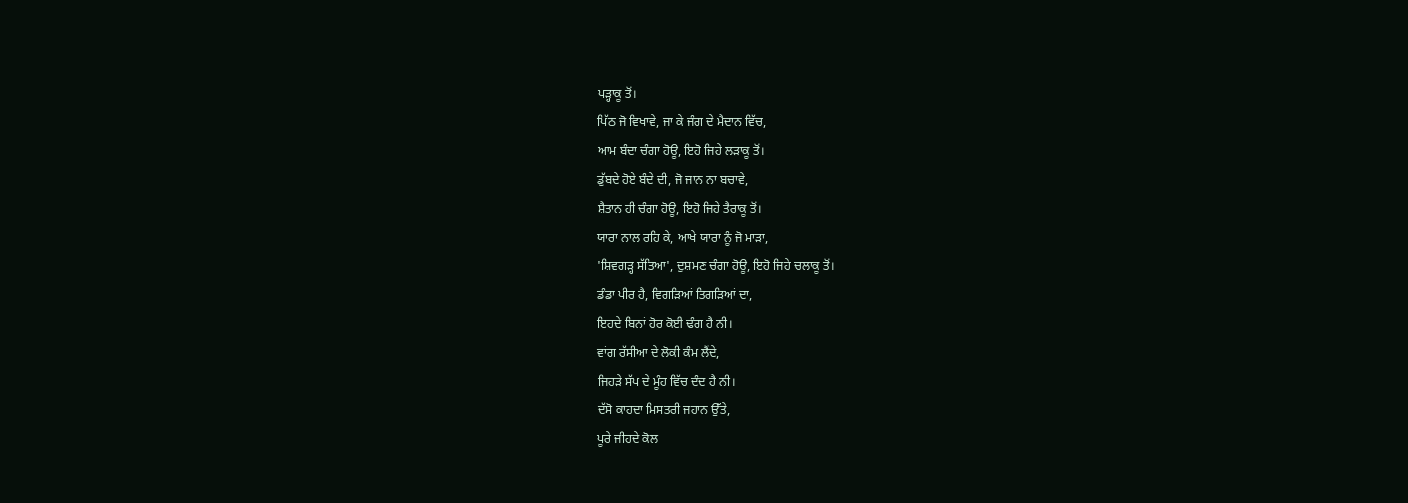ਪੜ੍ਹਾਕੂ ਤੋਂ।
ਪਿੱਠ ਜੋ ਵਿਖਾਵੇ, ਜਾ ਕੇ ਜੰਗ ਦੇ ਮੈਦਾਨ ਵਿੱਚ,
ਆਮ ਬੰਦਾ ਚੰਗਾ ਹੋਊ, ਇਹੋ ਜਿਹੇ ਲੜਾਕੂ ਤੋਂ।
ਡੁੱਬਦੇ ਹੋਏ ਬੰਦੇ ਦੀ, ਜੋ ਜਾਨ ਨਾ ਬਚਾਵੇ,
ਸ਼ੈਤਾਨ ਹੀ ਚੰਗਾ ਹੋਊ, ਇਹੋ ਜਿਹੇ ਤੈਰਾਕੂ ਤੋਂ।
ਯਾਰਾ ਨਾਲ ਰਹਿ ਕੇ, ਆਖੇ ਯਾਰਾ ਨੂੰ ਜੋ ਮਾੜਾ,
'ਸ਼ਿਵਗੜ੍ਹ ਸੱਤਿਆ', ਦੁਸ਼ਮਣ ਚੰਗਾ ਹੋਊ, ਇਹੋ ਜਿਹੇ ਚਲਾਕੂ ਤੋਂ।
ਡੰਡਾ ਪੀਰ ਹੈ, ਵਿਗੜਿਆਂ ਤਿਗੜਿਆਂ ਦਾ,
ਇਹਦੇ ਬਿਨਾਂ ਹੋਰ ਕੋਈ ਢੰਗ ਹੈ ਨੀ।
ਵਾਂਗ ਰੱਸੀਆ ਦੇ ਲੋਕੀ ਕੰਮ ਲੈਂਦੇ,
ਜਿਹੜੇ ਸੱਪ ਦੇ ਮੂੰਹ ਵਿੱਚ ਦੰਦ ਹੈ ਨੀ।
ਦੱਸੋ ਕਾਹਦਾ ਮਿਸਤਰੀ ਜਹਾਨ ਉੱਤੇ,
ਪੂਰੇ ਜੀਹਦੇ ਕੋਲ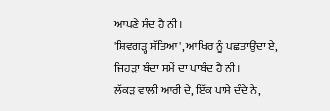ਆਪਣੇ ਸੰਦ ਹੈ ਨੀ।
'ਸ਼ਿਵਗੜ੍ਹ ਸੱਤਿਆ', ਆਖਿਰ ਨੂੰ ਪਛਤਾਉਂਦਾ ਏ,
ਜਿਹੜਾ ਬੰਦਾ ਸਮੇਂ ਦਾ ਪਾਬੰਦ ਹੈ ਨੀ।
ਲੱਕੜ ਵਾਲੀ ਆਰੀ ਦੇ, ਇੱਕ ਪਾਸੇ ਦੰਦੇ ਨੇ,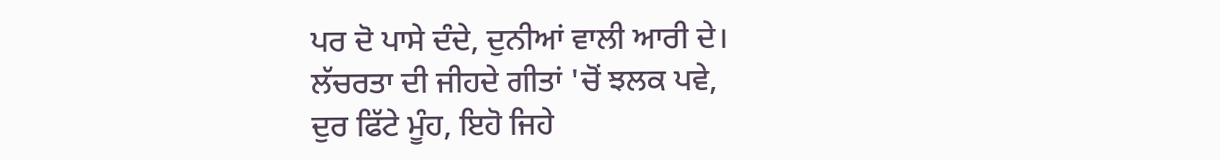ਪਰ ਦੋ ਪਾਸੇ ਦੰਦੇ, ਦੁਨੀਆਂ ਵਾਲੀ ਆਰੀ ਦੇ।
ਲੱਚਰਤਾ ਦੀ ਜੀਹਦੇ ਗੀਤਾਂ 'ਚੋਂ ਝਲਕ ਪਵੇ,
ਦੁਰ ਫਿੱਟੇ ਮੂੰਹ, ਇਹੋ ਜਿਹੇ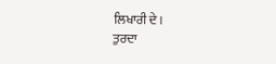ਲਿਖਾਰੀ ਦੇ।
ਤੁਰਦਾ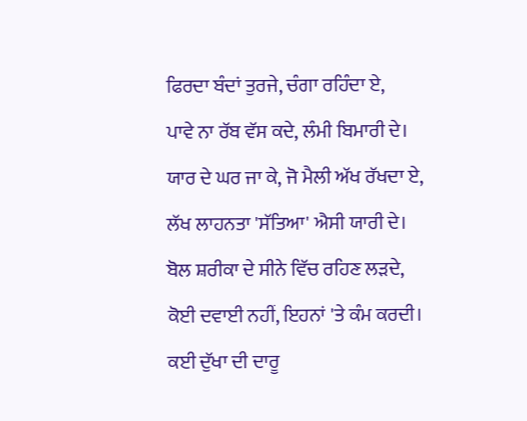ਫਿਰਦਾ ਬੰਦਾਂ ਤੁਰਜੇ, ਚੰਗਾ ਰਹਿੰਦਾ ਏ,
ਪਾਵੇ ਨਾ ਰੱਬ ਵੱਸ ਕਦੇ, ਲੰਮੀ ਬਿਮਾਰੀ ਦੇ।
ਯਾਰ ਦੇ ਘਰ ਜਾ ਕੇ, ਜੋ ਮੈਲੀ ਅੱਖ ਰੱਖਦਾ ਏ,
ਲੱਖ ਲਾਹਨਤਾ 'ਸੱਤਿਆ' ਐਸੀ ਯਾਰੀ ਦੇ।
ਬੋਲ ਸ਼ਰੀਕਾ ਦੇ ਸੀਨੇ ਵਿੱਚ ਰਹਿਣ ਲੜਦੇ,
ਕੋਈ ਦਵਾਈ ਨਹੀਂ, ਇਹਨਾਂ 'ਤੇ ਕੰਮ ਕਰਦੀ।
ਕਈ ਦੁੱਖਾ ਦੀ ਦਾਰੂ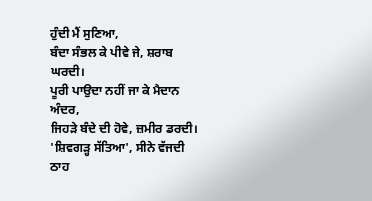ਹੁੰਦੀ ਮੈਂ ਸੁਣਿਆ,
ਬੰਦਾ ਸੰਭਲ ਕੇ ਪੀਵੇ ਜੇ, ਸ਼ਰਾਬ ਘਰਦੀ।
ਪੂਰੀ ਪਾਉਦਾ ਨਹੀਂ ਜਾ ਕੇ ਮੈਦਾਨ ਅੰਦਰ,
ਜਿਹੜੇ ਬੰਦੇ ਦੀ ਹੋਵੇ, ਜ਼ਮੀਰ ਡਰਦੀ।
'ਸ਼ਿਵਗੜ੍ਹ ਸੱਤਿਆ', ਸੀਨੇ ਵੱਜਦੀ ਠਾਹ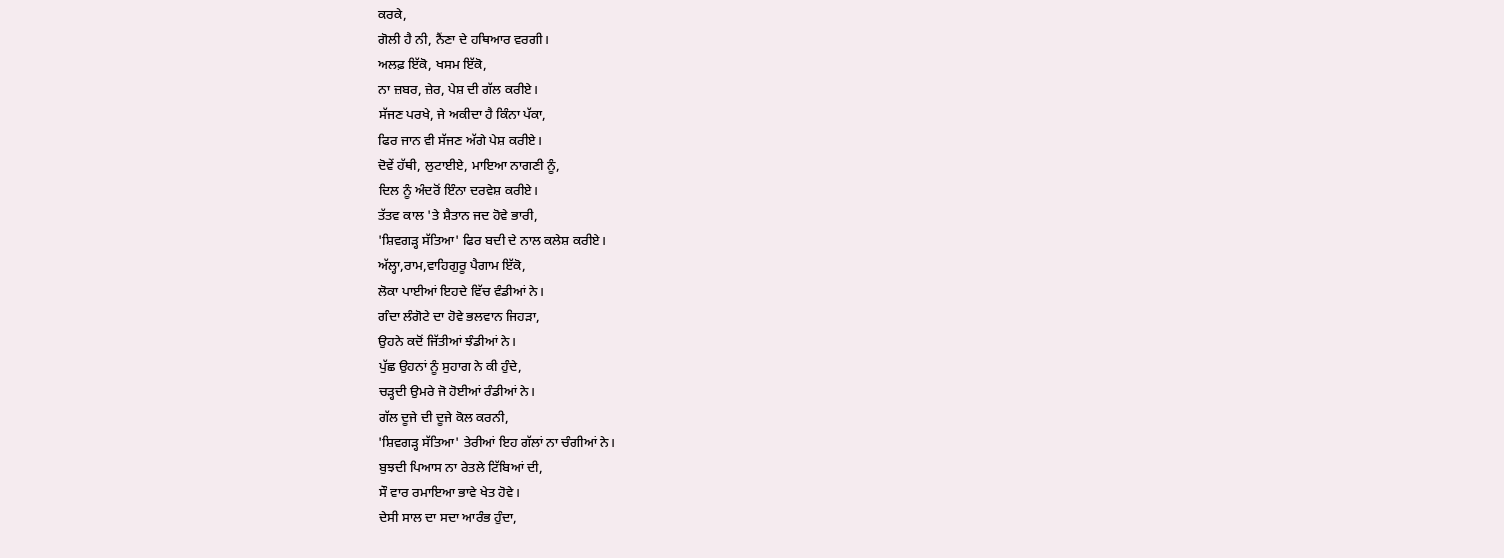ਕਰਕੇ,
ਗੋਲੀ ਹੈ ਨੀ, ਨੈਂਣਾ ਦੇ ਹਥਿਆਰ ਵਰਗੀ।
ਅਲਫ਼ ਇੱਕੋ, ਖਸਮ ਇੱਕੋ,
ਨਾ ਜ਼ਬਰ, ਜ਼ੇਰ, ਪੇਸ਼ ਦੀ ਗੱਲ ਕਰੀਏ।
ਸੱਜਣ ਪਰਖੇ, ਜੇ ਅਕੀਦਾ ਹੈ ਕਿੰਨਾ ਪੱਕਾ,
ਫਿਰ ਜਾਨ ਵੀ ਸੱਜਣ ਅੱਗੇ ਪੇਸ਼ ਕਰੀਏ।
ਦੋਵੇਂ ਹੱਥੀ, ਲੁਟਾਈਏ, ਮਾਇਆ ਨਾਗਣੀ ਨੂੰ,
ਦਿਲ ਨੂੰ ਅੰਦਰੋਂ ਇੰਨਾ ਦਰਵੇਸ਼ ਕਰੀਏ।
ਤੱਤਵ ਕਾਲ 'ਤੇ ਸ਼ੈਤਾਨ ਜਦ ਹੋਵੇ ਭਾਰੀ,
'ਸ਼ਿਵਗੜ੍ਹ ਸੱਤਿਆ' ਫਿਰ ਬਦੀ ਦੇ ਨਾਲ ਕਲੇਸ਼ ਕਰੀਏ।
ਅੱਲ੍ਹਾ,ਰਾਮ,ਵਾਹਿਗੁਰੂ ਪੈਗਾਮ ਇੱਕੋ,
ਲੋਕਾ ਪਾਈਆਂ ਇਹਦੇ ਵਿੱਚ ਵੰਡੀਆਂ ਨੇ।
ਗੰਦਾ ਲੰਗੋਟੇ ਦਾ ਹੋਵੇ ਭਲਵਾਨ ਜਿਹੜਾ,
ਉਹਨੇ ਕਦੋਂ ਜਿੱਤੀਆਂ ਝੰਡੀਆਂ ਨੇ।
ਪੁੱਛ ਉਹਨਾਂ ਨੂੰ ਸੁਹਾਗ ਨੇ ਕੀ ਹੁੰਦੇ,
ਚੜ੍ਹਦੀ ਉਮਰੇ ਜੋ ਹੋਈਆਂ ਰੰਡੀਆਂ ਨੇ।
ਗੱਲ ਦੂਜੇ ਦੀ ਦੂਜੇ ਕੋਲ ਕਰਨੀ,
'ਸ਼ਿਵਗੜ੍ਹ ਸੱਤਿਆ' ਤੇਰੀਆਂ ਇਹ ਗੱਲਾਂ ਨਾ ਚੰਗੀਆਂ ਨੇ।
ਬੁਝਦੀ ਪਿਆਸ ਨਾ ਰੇਤਲੇ ਟਿੱਬਿਆਂ ਦੀ,
ਸੌ ਵਾਰ ਰਮਾਇਆ ਭਾਵੇ ਖੇਤ ਹੋਵੇ।
ਦੇਸੀ ਸਾਲ ਦਾ ਸਦਾ ਆਰੰਭ ਹੁੰਦਾ,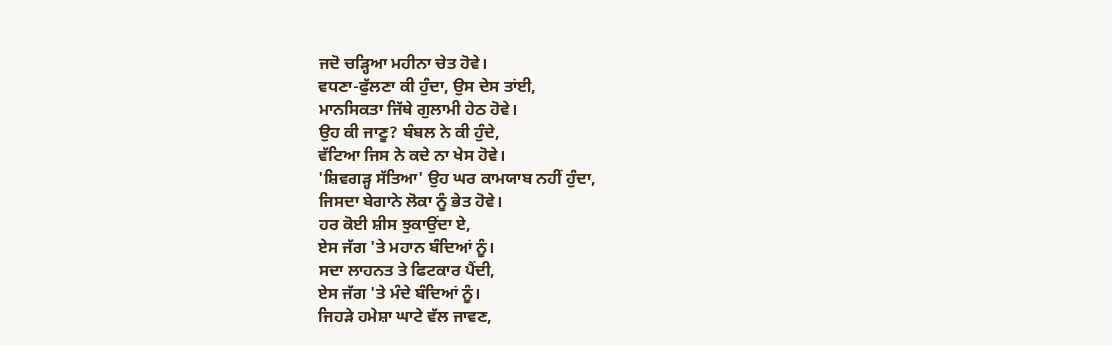ਜਦੋ ਚੜ੍ਹਿਆ ਮਹੀਨਾ ਚੇਤ ਹੋਵੇ।
ਵਧਣਾ-ਫੁੱਲਣਾ ਕੀ ਹੁੰਦਾ, ਉਸ ਦੇਸ ਤਾਂਈ,
ਮਾਨਸਿਕਤਾ ਜਿੱਥੇ ਗੁਲਾਮੀ ਹੇਠ ਹੋਵੇ।
ਉਹ ਕੀ ਜਾਣੂ? ਬੰਬਲ ਨੇ ਕੀ ਹੁੰਦੇ,
ਵੱਟਿਆ ਜਿਸ ਨੇ ਕਦੇ ਨਾ ਖੇਸ ਹੋਵੇ।
'ਸ਼ਿਵਗੜ੍ਹ ਸੱਤਿਆ' ਉਹ ਘਰ ਕਾਮਯਾਬ ਨਹੀਂ ਹੁੰਦਾ,
ਜਿਸਦਾ ਬੇਗਾਨੇ ਲੋਕਾ ਨੂੰ ਭੇਤ ਹੋਵੇ।
ਹਰ ਕੋਈ ਸ਼ੀਸ ਝੁਕਾਉਂਦਾ ਏ,
ਏਸ ਜੱਗ 'ਤੇ ਮਹਾਨ ਬੰਦਿਆਂ ਨੂੰ।
ਸਦਾ ਲਾਹਨਤ ਤੇ ਫਿਟਕਾਰ ਪੈਂਦੀ,
ਏਸ ਜੱਗ 'ਤੇ ਮੰਦੇ ਬੰਦਿਆਂ ਨੂੰ।
ਜਿਹੜੇ ਹਮੇਸ਼ਾ ਘਾਟੇ ਵੱਲ ਜਾਵਣ,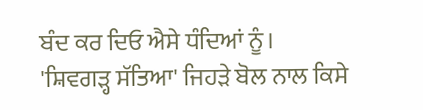ਬੰਦ ਕਰ ਦਿਓ ਐਸੇ ਧੰਦਿਆਂ ਨੂੰ।
'ਸ਼ਿਵਗੜ੍ਹ ਸੱਤਿਆ' ਜਿਹੜੇ ਬੋਲ ਨਾਲ ਕਿਸੇ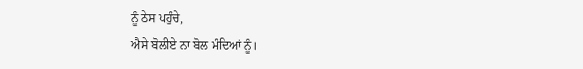ਨੂੰ ਠੇਸ ਪਹੁੰਚੇ,
ਐਸੇ ਬੋਲੀਏ ਨਾ ਬੋਲ ਮੰਦਿਆਂ ਨੂੰ।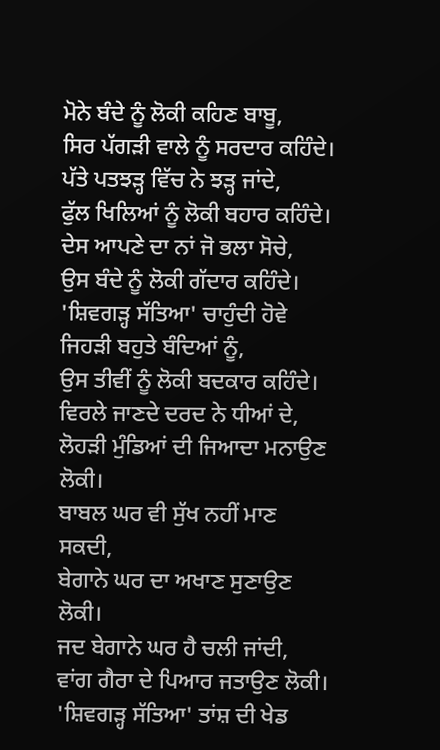ਮੋਨੇ ਬੰਦੇ ਨੂੰ ਲੋਕੀ ਕਹਿਣ ਬਾਬੂ,
ਸਿਰ ਪੱਗੜੀ ਵਾਲੇ ਨੂੰ ਸਰਦਾਰ ਕਹਿੰਦੇ।
ਪੱਤੇ ਪਤਝੜ੍ਹ ਵਿੱਚ ਨੇ ਝੜ੍ਹ ਜਾਂਦੇ,
ਫੁੱਲ ਖਿਲਿਆਂ ਨੂੰ ਲੋਕੀ ਬਹਾਰ ਕਹਿੰਦੇ।
ਦੇਸ ਆਪਣੇ ਦਾ ਨਾਂ ਜੋ ਭਲਾ ਸੋਚੇ,
ਉਸ ਬੰਦੇ ਨੂੰ ਲੋਕੀ ਗੱਦਾਰ ਕਹਿੰਦੇ।
'ਸ਼ਿਵਗੜ੍ਹ ਸੱਤਿਆ' ਚਾਹੁੰਦੀ ਹੋਵੇ ਜਿਹੜੀ ਬਹੁਤੇ ਬੰਦਿਆਂ ਨੂੰ,
ਉਸ ਤੀਵੀਂ ਨੂੰ ਲੋਕੀ ਬਦਕਾਰ ਕਹਿੰਦੇ।
ਵਿਰਲੇ ਜਾਣਦੇ ਦਰਦ ਨੇ ਧੀਆਂ ਦੇ,
ਲੋਹੜੀ ਮੁੰਡਿਆਂ ਦੀ ਜਿਆਦਾ ਮਨਾਉਣ ਲੋਕੀ।
ਬਾਬਲ ਘਰ ਵੀ ਸੁੱਖ ਨਹੀਂ ਮਾਣ ਸਕਦੀ,
ਬੇਗਾਨੇ ਘਰ ਦਾ ਅਖਾਣ ਸੁਣਾਉਣ ਲੋਕੀ।
ਜਦ ਬੇਗਾਨੇ ਘਰ ਹੈ ਚਲੀ ਜਾਂਦੀ,
ਵਾਂਗ ਗੈਰਾ ਦੇ ਪਿਆਰ ਜਤਾਉਣ ਲੋਕੀ।
'ਸ਼ਿਵਗੜ੍ਹ ਸੱਤਿਆ' ਤਾਂਸ਼ ਦੀ ਖੇਡ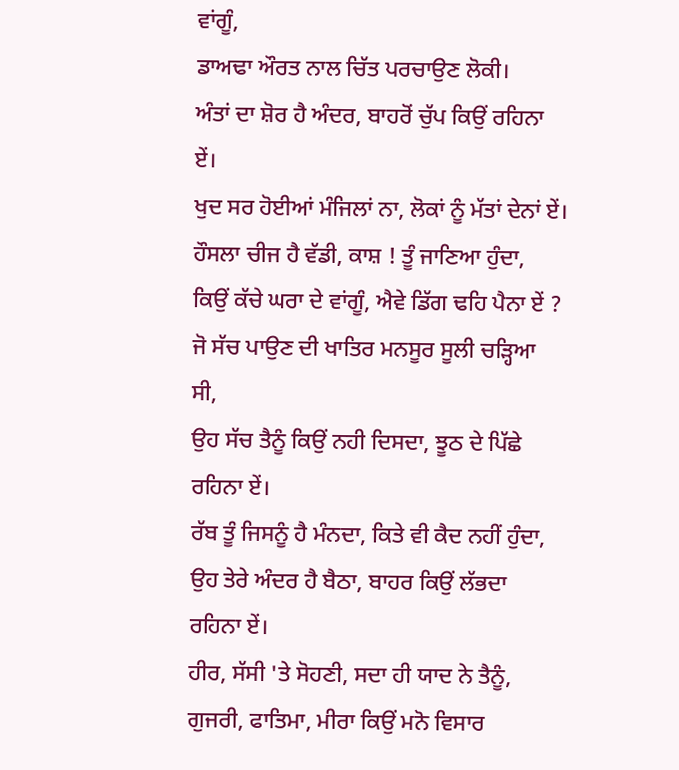ਵਾਂਗੂੰ,
ਡਾਅਢਾ ਔਰਤ ਨਾਲ ਚਿੱਤ ਪਰਚਾਉਣ ਲੋਕੀ।
ਅੰਤਾਂ ਦਾ ਸ਼ੋਰ ਹੈ ਅੰਦਰ, ਬਾਹਰੋਂ ਚੁੱਪ ਕਿਉਂ ਰਹਿਨਾ ਏਂ।
ਖੁਦ ਸਰ ਹੋਈਆਂ ਮੰਜਿਲਾਂ ਨਾ, ਲੋਕਾਂ ਨੂੰ ਮੱਤਾਂ ਦੇਨਾਂ ਏਂ।
ਹੌਸਲਾ ਚੀਜ ਹੈ ਵੱਡੀ, ਕਾਸ਼ ! ਤੂੰ ਜਾਣਿਆ ਹੁੰਦਾ,
ਕਿਉਂ ਕੱਚੇ ਘਰਾ ਦੇ ਵਾਂਗੂੰ, ਐਵੇ ਡਿੱਗ ਢਹਿ ਪੈਨਾ ਏਂ ?
ਜੋ ਸੱਚ ਪਾਉਣ ਦੀ ਖਾਤਿਰ ਮਨਸੂਰ ਸੂਲੀ ਚੜ੍ਹਿਆ ਸੀ,
ਉਹ ਸੱਚ ਤੈਨੂੰ ਕਿਉਂ ਨਹੀ ਦਿਸਦਾ, ਝੂਠ ਦੇ ਪਿੱਛੇ ਰਹਿਨਾ ਏਂ।
ਰੱਬ ਤੂੰ ਜਿਸਨੂੰ ਹੈ ਮੰਨਦਾ, ਕਿਤੇ ਵੀ ਕੈਦ ਨਹੀਂ ਹੁੰਦਾ,
ਉਹ ਤੇਰੇ ਅੰਦਰ ਹੈ ਬੈਠਾ, ਬਾਹਰ ਕਿਉਂ ਲੱਭਦਾ ਰਹਿਨਾ ਏਂ।
ਹੀਰ, ਸੱਸੀ 'ਤੇ ਸੋਹਣੀ, ਸਦਾ ਹੀ ਯਾਦ ਨੇ ਤੈਨੂੰ,
ਗੁਜਰੀ, ਫਾਤਿਮਾ, ਮੀਰਾ ਕਿਉਂ ਮਨੋ ਵਿਸਾਰ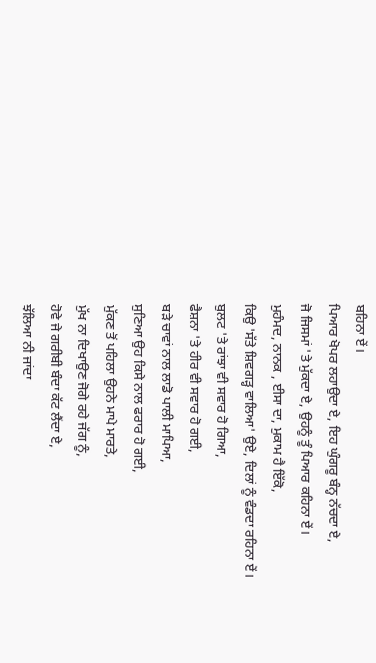ਬਹਿਨਾ ਏਂ।
ਪਿਆਰ ਖੋਪਰ ਲਹਾਉਦਾ ਏ, ਇਹ ਘੁੰਗਰੂ ਬੰਨ੍ਹ ਨੱਚਦਾ ਏ,
ਜੋ ਜਿਸਮਾਂ 'ਤੇ ਮੁੱਕਦਾ ਏ, ਉਹਨੂੰ ਤੂੰ ਪਿਆਰ ਕਹਿਨਾ ਏਂ।
ਮੁਹੰਮਦ, ਨਾਨਕ , ਈਸਾ ਦਾ, ਮੁਕਾਮ ਹੈ ਇੱਕੋ,
ਕਿਉ 'ਸੱਤੇ ਸ਼ਿਵਗੜ੍ਹ ਵਾਲਿਆ' ਉਏ, ਦਿਲਾਂ ਨੂੰ ਵੰਡਦਾ ਰਹਿਨਾ ਏਂ।
ਬੁਲਟ 'ਤੇ ਰਾਂਝਾ ਵੀ ਸਵਾਰ ਹੋ ਗਿਆ,
ਫੈਸ਼ਨਾ 'ਤੇ ਹੀਰ ਵੀ ਸਵਾਰ ਹੋ ਗਈ,
ਬੜੇ ਚਾਵਾਂ ਨਾਲ ਲਾਡੋ ਪਾਲੀ ਮਾਪਿਆ,
ਸੁਣਿਆ ਉਹ ਕਿਸੇ ਨਾਲ ਫਰਾਰ ਹੋ ਗਈ,
ਮੁੱਕਣ ਤੋਂ ਪਹਿਲਾ ਉਹਨੇ ਮਾਪੇ ਮਾਰਤੇ,
ਮੁੱਖ ਨਾ ਦਿਖਾਉਣ ਜੋਗੇ ਰਹੇ ਜੱਗ ਨੂੰ,
ਹੋਵੇ ਜੇ ਗਰੀਬੀ ਬੰਦਾ ਕੱਟ ਲੈਂਦਾ ਏ,
ਝੱਲਿਆ ਨੀ ਜਾਂਦਾ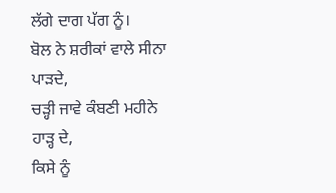ਲੱਗੇ ਦਾਗ ਪੱਗ ਨੂੰ।
ਬੋਲ ਨੇ ਸ਼ਰੀਕਾਂ ਵਾਲੇ ਸੀਨਾ ਪਾੜਦੇ,
ਚੜ੍ਹੀ ਜਾਵੇ ਕੰਬਣੀ ਮਹੀਨੇ ਹਾੜ੍ਹ ਦੇ,
ਕਿਸੇ ਨੂੰ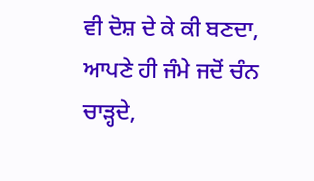ਵੀ ਦੋਸ਼ ਦੇ ਕੇ ਕੀ ਬਣਦਾ,
ਆਪਣੇ ਹੀ ਜੰਮੇ ਜਦੋਂ ਚੰਨ ਚਾੜ੍ਹਦੇ,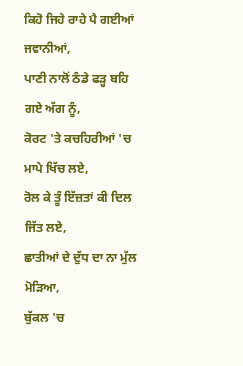ਕਿਹੋ ਜਿਹੇ ਰਾਹੇ ਪੈ ਗਈਆਂ ਜਵਾਨੀਆਂ,
ਪਾਣੀ ਨਾਲੋਂ ਠੰਡੇ ਫੜ੍ਹ ਬਹਿ ਗਏ ਅੱਗ ਨੂੰ,
ਕੋਰਟ 'ਤੇ ਕਚਹਿਰੀਆਂ 'ਚ ਮਾਪੇ ਖਿੱਚ ਲਏ,
ਰੋਲ ਕੇ ਤੂੰ ਇੱਜ਼ਤਾਂ ਕੀ ਦਿਲ ਜਿੱਤ ਲਏ,
ਛਾਤੀਆਂ ਦੇ ਦੁੱਧ ਦਾ ਨਾ ਮੁੱਲ ਮੋੜਿਆ,
ਬੁੱਕਲ 'ਚ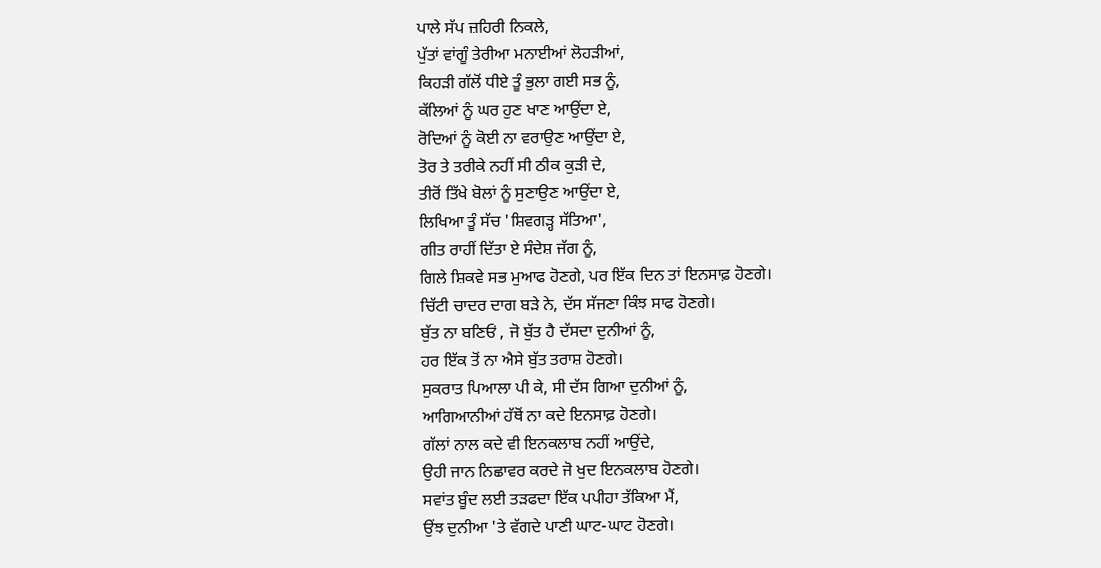ਪਾਲੇ ਸੱਪ ਜ਼ਹਿਰੀ ਨਿਕਲੇ,
ਪੁੱਤਾਂ ਵਾਂਗੂੰ ਤੇਰੀਆ ਮਨਾਈਆਂ ਲੋਹੜੀਆਂ,
ਕਿਹੜੀ ਗੱਲੋਂ ਧੀਏ ਤੂੰ ਭੁਲਾ ਗਈ ਸਭ ਨੂੰ,
ਕੱਲਿਆਂ ਨੂੰ ਘਰ ਹੁਣ ਖਾਣ ਆਉਂਦਾ ਏ,
ਰੋਦਿਆਂ ਨੂੰ ਕੋਈ ਨਾ ਵਰਾਉਣ ਆਉਂਦਾ ਏ,
ਤੋਰ ਤੇ ਤਰੀਕੇ ਨਹੀਂ ਸੀ ਠੀਕ ਕੁੜੀ ਦੇ,
ਤੀਰੋਂ ਤਿੱਖੇ ਬੋਲਾਂ ਨੂੰ ਸੁਣਾਉਣ ਆਉਂਦਾ ਏ,
ਲਿਖਿਆ ਤੂੰ ਸੱਚ 'ਸ਼ਿਵਗੜ੍ਹ ਸੱਤਿਆ',
ਗੀਤ ਰਾਹੀਂ ਦਿੱਤਾ ਏ ਸੰਦੇਸ਼ ਜੱਗ ਨੂੰ,
ਗਿਲੇ ਸ਼ਿਕਵੇ ਸਭ ਮੁਆਫ ਹੋਣਗੇ, ਪਰ ਇੱਕ ਦਿਨ ਤਾਂ ਇਨਸਾਫ਼ ਹੋਣਗੇ।
ਚਿੱਟੀ ਚਾਦਰ ਦਾਗ ਬੜੇ ਨੇ, ਦੱਸ ਸੱਜਣਾ ਕਿੰਝ ਸਾਫ ਹੋਣਗੇ।
ਬੁੱਤ ਨਾ ਬਣਿਓਂ , ਜੋ ਬੁੱਤ ਹੈ ਦੱਸਦਾ ਦੁਨੀਆਂ ਨੂੰ,
ਹਰ ਇੱਕ ਤੋਂ ਨਾ ਐਸੇ ਬੁੱਤ ਤਰਾਸ਼ ਹੋਣਗੇ।
ਸੁਕਰਾਤ ਪਿਆਲਾ ਪੀ ਕੇ, ਸੀ ਦੱਸ ਗਿਆ ਦੁਨੀਆਂ ਨੂੰ,
ਆਗਿਆਨੀਆਂ ਹੱਥੋਂ ਨਾ ਕਦੇ ਇਨਸਾਫ਼ ਹੋਣਗੇ।
ਗੱਲਾਂ ਨਾਲ ਕਦੇ ਵੀ ਇਨਕਲਾਬ ਨਹੀਂ ਆਉਂਦੇ,
ਉਹੀ ਜਾਨ ਨਿਛਾਵਰ ਕਰਦੇ ਜੋ ਖੁਦ ਇਨਕਲਾਬ ਹੋਣਗੇ।
ਸਵਾਂਤ ਬੂੰਦ ਲਈ ਤੜਫਦਾ ਇੱਕ ਪਪੀਹਾ ਤੱਕਿਆ ਮੈਂ,
ਉਂਝ ਦੁਨੀਆ 'ਤੇ ਵੱਗਦੇ ਪਾਣੀ ਘਾਟ-ਘਾਟ ਹੋਣਗੇ।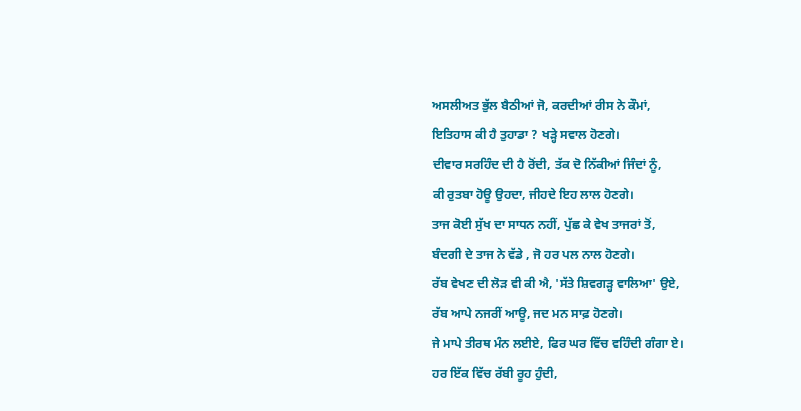ਅਸਲੀਅਤ ਭੁੱਲ ਬੈਠੀਆਂ ਜੋ, ਕਰਦੀਆਂ ਰੀਸ ਨੇ ਕੌਮਾਂ,
ਇਤਿਹਾਸ ਕੀ ਹੈ ਤੁਹਾਡਾ ? ਖੜ੍ਹੇ ਸਵਾਲ ਹੋਣਗੇ।
ਦੀਵਾਰ ਸਰਹਿੰਦ ਦੀ ਹੈ ਰੋਂਦੀ, ਤੱਕ ਦੋ ਨਿੱਕੀਆਂ ਜਿੰਦਾਂ ਨੂੰ,
ਕੀ ਰੁਤਬਾ ਹੋਊ ਉਹਦਾ, ਜੀਹਦੇ ਇਹ ਲਾਲ ਹੋਣਗੇ।
ਤਾਜ ਕੋਈ ਸੁੱਖ ਦਾ ਸਾਧਨ ਨਹੀਂ, ਪੁੱਛ ਕੇ ਵੇਖ ਤਾਜਰਾਂ ਤੋਂ,
ਬੰਦਗੀ ਦੇ ਤਾਜ ਨੇ ਵੱਡੇ , ਜੋ ਹਰ ਪਲ ਨਾਲ ਹੋਣਗੇ।
ਰੱਬ ਵੇਖਣ ਦੀ ਲੋੜ ਵੀ ਕੀ ਐ, 'ਸੱਤੇ ਸ਼ਿਵਗੜ੍ਹ ਵਾਲਿਆ' ਉਏ,
ਰੱਬ ਆਪੇ ਨਜਰੀਂ ਆਊ, ਜਦ ਮਨ ਸਾਫ਼ ਹੋਣਗੇ।
ਜੇ ਮਾਪੇ ਤੀਰਥ ਮੰਨ ਲਈਏ, ਫਿਰ ਘਰ ਵਿੱਚ ਵਹਿੰਦੀ ਗੰਗਾ ਏ।
ਹਰ ਇੱਕ ਵਿੱਚ ਰੱਬੀ ਰੂਹ ਹੁੰਦੀ,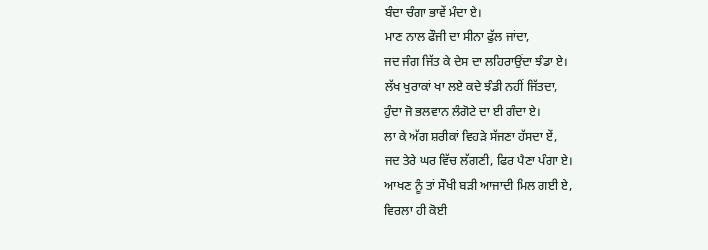ਬੰਦਾ ਚੰਗਾ ਭਾਵੇਂ ਮੰਦਾ ਏ।
ਮਾਣ ਨਾਲ ਫੌਜੀ ਦਾ ਸੀਨਾ ਫੁੱਲ ਜਾਂਦਾ,
ਜਦ ਜੰਗ ਜਿੱਤ ਕੇ ਦੇਸ ਦਾ ਲਹਿਰਾਉਂਦਾ ਝੰਡਾ ਏ।
ਲੱਖ ਖੁਰਾਕਾਂ ਖਾ ਲਏ ਕਦੇ ਝੰਡੀ ਨਹੀਂ ਜਿੱਤਦਾ,
ਹੁੰਦਾ ਜੋ ਭਲਵਾਨ ਲੰਗੋਟੇ ਦਾ ਈ ਗੰਦਾ ਏ।
ਲਾ ਕੇ ਅੱਗ ਸ਼ਰੀਕਾਂ ਵਿਹੜੇ ਸੱਜਣਾ ਹੱਸਦਾ ਏਂ,
ਜਦ ਤੇਰੇ ਘਰ ਵਿੱਚ ਲੱਗਣੀ, ਫਿਰ ਪੈਣਾ ਪੰਗਾ ਏ।
ਆਖਣ ਨੂੰ ਤਾਂ ਸੌਖੀ ਬੜੀ ਆਜਾਦੀ ਮਿਲ ਗਈ ਏ,
ਵਿਰਲਾ ਹੀ ਕੋਈ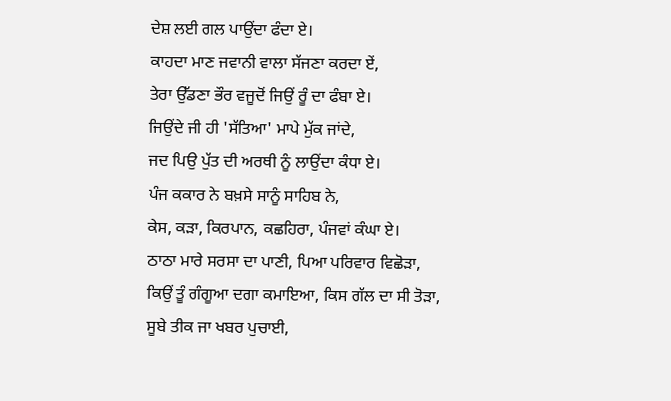ਦੇਸ਼ ਲਈ ਗਲ ਪਾਉਂਦਾ ਫੰਦਾ ਏ।
ਕਾਹਦਾ ਮਾਣ ਜਵਾਨੀ ਵਾਲਾ ਸੱਜਣਾ ਕਰਦਾ ਏਂ,
ਤੇਰਾ ਉੱਡਣਾ ਭੌਰ ਵਜੂਦੋਂ ਜਿਉਂ ਰੂੰ ਦਾ ਫੰਬਾ ਏ।
ਜਿਉਂਦੇ ਜੀ ਹੀ 'ਸੱਤਿਆ' ਮਾਪੇ ਮੁੱਕ ਜਾਂਦੇ,
ਜਦ ਪਿਉ ਪੁੱਤ ਦੀ ਅਰਥੀ ਨੂੰ ਲਾਉਂਦਾ ਕੰਧਾ ਏ।
ਪੰਜ ਕਕਾਰ ਨੇ ਬਖ਼ਸੇ ਸਾਨੂੰ ਸਾਹਿਬ ਨੇ,
ਕੇਸ, ਕੜਾ, ਕਿਰਪਾਨ, ਕਛਹਿਰਾ, ਪੰਜਵਾਂ ਕੰਘਾ ਏ।
ਠਾਠਾ ਮਾਰੇ ਸਰਸਾ ਦਾ ਪਾਣੀ, ਪਿਆ ਪਰਿਵਾਰ ਵਿਛੋੜਾ,
ਕਿਉਂ ਤੂੰ ਗੰਗੂਆ ਦਗਾ ਕਮਾਇਆ, ਕਿਸ ਗੱਲ ਦਾ ਸੀ ਤੋੜਾ,
ਸੂਬੇ ਤੀਕ ਜਾ ਖਬਰ ਪੁਚਾਈ,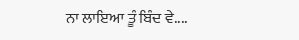ਨਾ ਲਾਇਆ ਤੂੰ ਬਿੰਦ ਵੇ....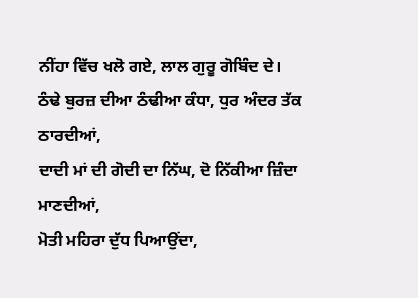ਨੀਂਹਾ ਵਿੱਚ ਖਲੋ ਗਏ, ਲਾਲ ਗੁਰੂ ਗੋਬਿੰਦ ਦੇ।
ਠੰਢੇ ਬੁਰਜ਼ ਦੀਆ ਠੰਢੀਆ ਕੰਧਾ, ਧੁਰ ਅੰਦਰ ਤੱਕ ਠਾਰਦੀਆਂ,
ਦਾਦੀ ਮਾਂ ਦੀ ਗੋਦੀ ਦਾ ਨਿੱਘ, ਦੋ ਨਿੱਕੀਆ ਜ਼ਿੰਦਾ ਮਾਣਦੀਆਂ,
ਮੋਤੀ ਮਹਿਰਾ ਦੁੱਧ ਪਿਆਉਂਦਾ,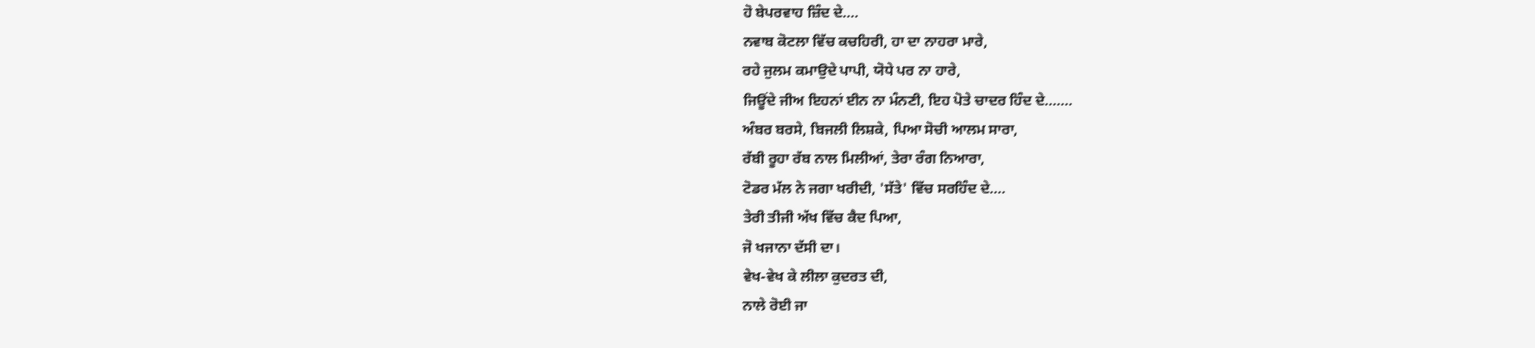ਹੋ ਬੇਪਰਵਾਹ ਜ਼ਿੰਦ ਦੇ....
ਨਵਾਬ ਕੋਟਲਾ ਵਿੱਚ ਕਚਹਿਰੀ, ਹਾ ਦਾ ਨਾਹਰਾ ਮਾਰੇ,
ਰਹੇ ਜੁਲਮ ਕਮਾਉਦੇ ਪਾਪੀ, ਯੋਧੇ ਪਰ ਨਾ ਹਾਰੇ,
ਜਿਊਂਦੇ ਜੀਅ ਇਹਨਾਂ ਈਨ ਨਾ ਮੰਨਣੀ, ਇਹ ਪੋਤੇ ਚਾਦਰ ਹਿੰਦ ਦੇ.......
ਅੰਬਰ ਬਰਸੇ, ਬਿਜਲੀ ਲਿਸ਼ਕੇ, ਪਿਆ ਸੋਚੀ ਆਲਮ ਸਾਰਾ,
ਰੱਬੀ ਰੂਹਾ ਰੱਬ ਨਾਲ ਮਿਲੀਆਂ, ਤੇਰਾ ਰੰਗ ਨਿਆਰਾ,
ਟੋਡਰ ਮੱਲ ਨੇ ਜਗਾ ਖਰੀਦੀ, 'ਸੱਤੇ' ਵਿੱਚ ਸਰਹਿੰਦ ਦੇ....
ਤੇਰੀ ਤੀਜੀ ਅੱਖ ਵਿੱਚ ਕੈਦ ਪਿਆ,
ਜੋ ਖਜਾਨਾ ਦੱਸੀ ਦਾ।
ਵੇਖ-ਵੇਖ ਕੇ ਲੀਲਾ ਕੁਦਰਤ ਦੀ,
ਨਾਲੇ ਰੋਈ ਜਾ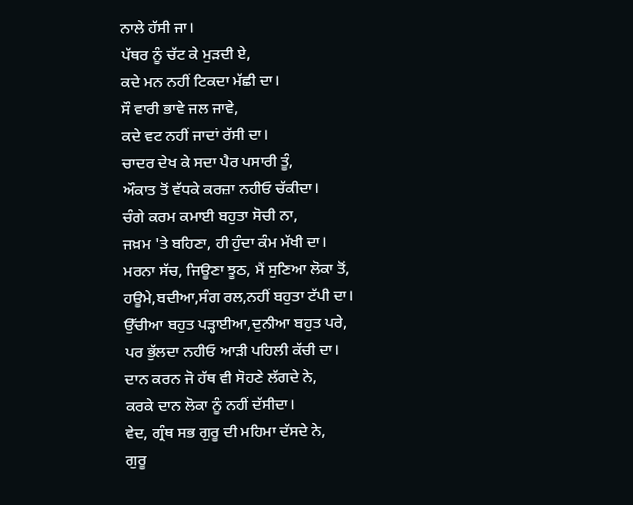ਨਾਲੇ ਹੱਸੀ ਜਾ।
ਪੱਥਰ ਨੂੰ ਚੱਟ ਕੇ ਮੁੜਦੀ ਏ,
ਕਦੇ ਮਨ ਨਹੀਂ ਟਿਕਦਾ ਮੱਛੀ ਦਾ।
ਸੌ ਵਾਰੀ ਭਾਵੇ ਜਲ ਜਾਵੇ,
ਕਦੇ ਵਟ ਨਹੀਂ ਜਾਦਾਂ ਰੱਸੀ ਦਾ।
ਚਾਦਰ ਦੇਖ ਕੇ ਸਦਾ ਪੈਰ ਪਸਾਰੀ ਤੂੰ,
ਔਕਾਤ ਤੋਂ ਵੱਧਕੇ ਕਰਜ਼ਾ ਨਹੀਓ ਚੱਕੀਦਾ।
ਚੰਗੇ ਕਰਮ ਕਮਾਈ ਬਹੁਤਾ ਸੋਚੀ ਨਾ,
ਜਖ਼ਮ 'ਤੇ ਬਹਿਣਾ, ਹੀ ਹੁੰਦਾ ਕੰਮ ਮੱਖੀ ਦਾ।
ਮਰਨਾ ਸੱਚ, ਜਿਊਣਾ ਝੂਠ, ਮੈਂ ਸੁਣਿਆ ਲੋਕਾ ਤੋਂ,
ਹਊਮੇ,ਬਦੀਆ,ਸੰਗ ਰਲ,ਨਹੀਂ ਬਹੁਤਾ ਟੱਪੀ ਦਾ।
ਉੱਚੀਆ ਬਹੁਤ ਪੜ੍ਹਾਈਆ,ਦੁਨੀਆ ਬਹੁਤ ਪਰੇ,
ਪਰ ਭੁੱਲਦਾ ਨਹੀਓ ਆੜੀ ਪਹਿਲੀ ਕੱਚੀ ਦਾ।
ਦਾਨ ਕਰਨ ਜੋ ਹੱਥ ਵੀ ਸੋਹਣੇ ਲੱਗਦੇ ਨੇ,
ਕਰਕੇ ਦਾਨ ਲੋਕਾ ਨੂੰ ਨਹੀਂ ਦੱਸੀਦਾ।
ਵੇਦ, ਗ੍ਰੰਥ ਸਭ ਗੁਰੂ ਦੀ ਮਹਿਮਾ ਦੱਸਦੇ ਨੇ,
ਗੁਰੂ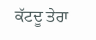ਕੱਟਦੂ ਤੇਰਾ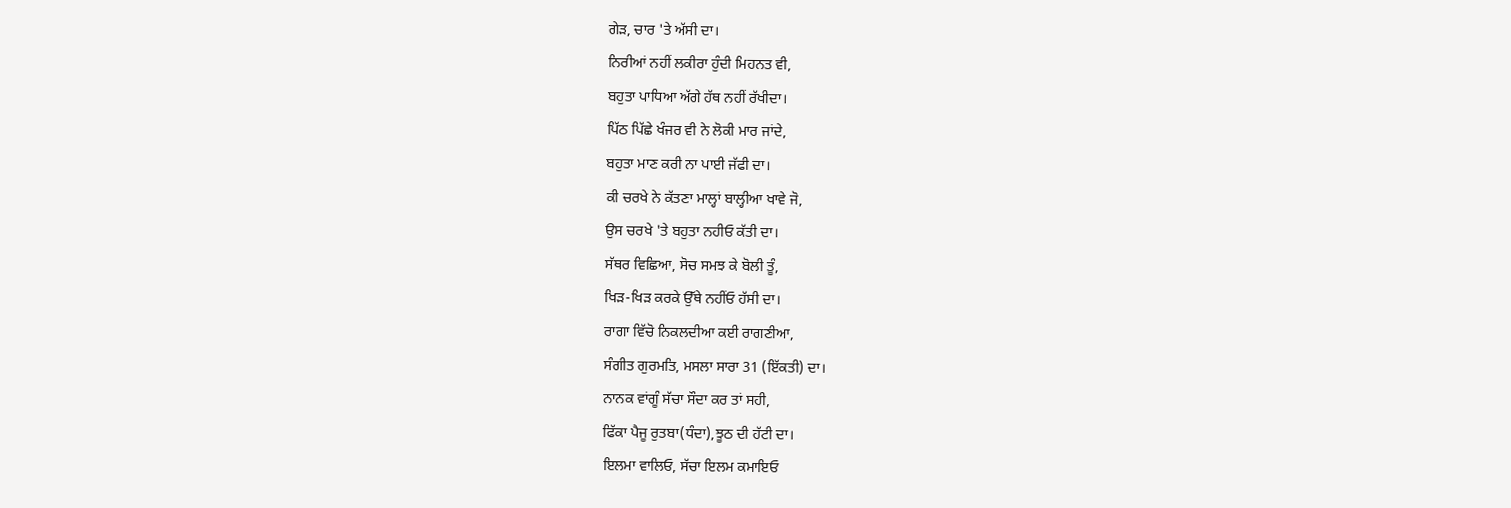ਗੇੜ, ਚਾਰ 'ਤੇ ਅੱਸੀ ਦਾ।
ਨਿਰੀਆਂ ਨਹੀਂ ਲਕੀਰਾ ਹੁੰਦੀ ਮਿਹਨਤ ਵੀ,
ਬਹੁਤਾ ਪਾਧਿਆ ਅੱਗੇ ਹੱਥ ਨਹੀਂ ਰੱਖੀਦਾ।
ਪਿੱਠ ਪਿੱਛੇ ਖੰਜਰ ਵੀ ਨੇ ਲੋਕੀ ਮਾਰ ਜਾਂਦੇ,
ਬਹੁਤਾ ਮਾਣ ਕਰੀ ਨਾ ਪਾਈ ਜੱਫੀ ਦਾ।
ਕੀ ਚਰਖੇ ਨੇ ਕੱਤਣਾ ਮਾਲ੍ਹਾਂ ਬਾਲ੍ਹੀਆ ਖਾਵੇ ਜੋ,
ਉਸ ਚਰਖੇ 'ਤੇ ਬਹੁਤਾ ਨਹੀਓ ਕੱਤੀ ਦਾ।
ਸੱਥਰ ਵਿਛਿਆ, ਸੋਚ ਸਮਝ ਕੇ ਬੋਲੀ ਤੂੰ,
ਖਿੜ-ਖਿੜ ਕਰਕੇ ਉੱਥੇ ਨਹੀਂਓ ਹੱਸੀ ਦਾ।
ਰਾਗਾ ਵਿੱਚੋ ਨਿਕਲਦੀਆ ਕਈ ਰਾਗਣੀਆ,
ਸੰਗੀਤ ਗੁਰਮਤਿ, ਮਸਲਾ ਸਾਰਾ 31 (ਇੱਕਤੀ) ਦਾ।
ਨਾਨਕ ਵਾਂਗੂੰ ਸੱਚਾ ਸੌਦਾ ਕਰ ਤਾਂ ਸਹੀ,
ਫਿੱਕਾ ਪੈਜੂ ਰੁਤਬਾ(ਧੰਦਾ),ਝੂਠ ਦੀ ਹੱਟੀ ਦਾ।
ਇਲਮਾ ਵਾਲਿਓ, ਸੱਚਾ ਇਲਮ ਕਮਾਇਓ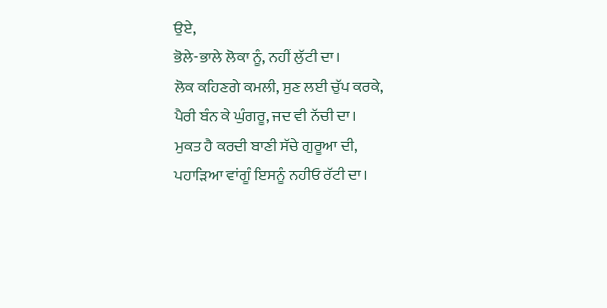ਉਏ,
ਭੋਲੇ-ਭਾਲੇ ਲੋਕਾ ਨੂੰ, ਨਹੀਂ ਲੁੱਟੀ ਦਾ।
ਲੋਕ ਕਹਿਣਗੇ ਕਮਲੀ, ਸੁਣ ਲਈ ਚੁੱਪ ਕਰਕੇ,
ਪੈਰੀ ਬੰਨ ਕੇ ਘੁੰਗਰੂ, ਜਦ ਵੀ ਨੱਚੀ ਦਾ।
ਮੁਕਤ ਹੈ ਕਰਦੀ ਬਾਣੀ ਸੱਚੇ ਗੁਰੂਆ ਦੀ,
ਪਹਾੜਿਆ ਵਾਂਗੂੰ ਇਸਨੂੰ ਨਹੀਓ ਰੱਟੀ ਦਾ।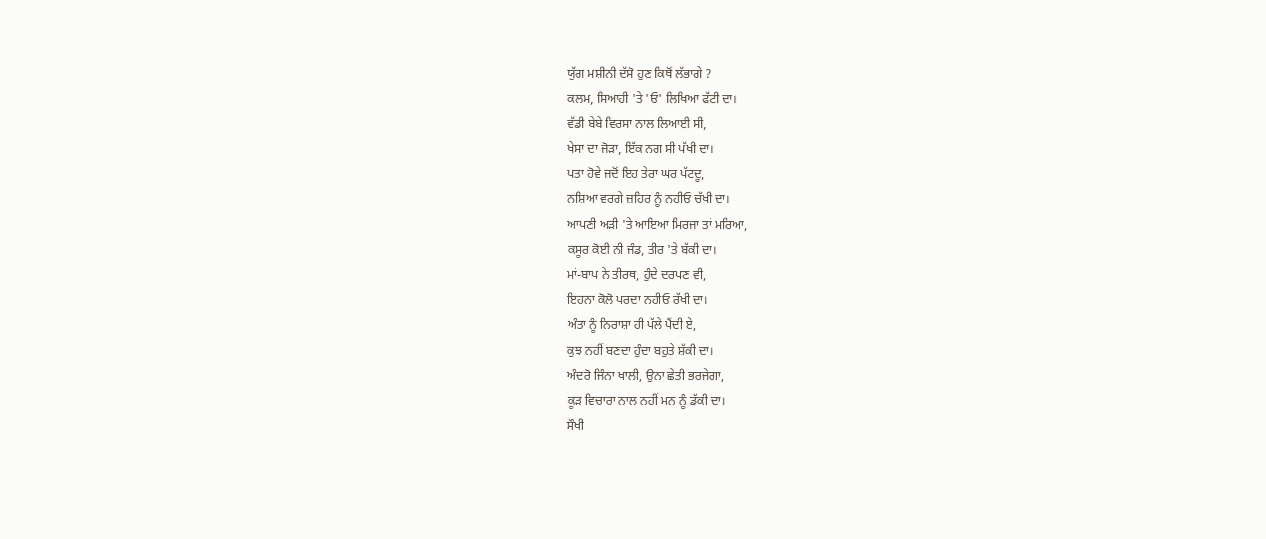ਯੁੱਗ ਮਸ਼ੀਨੀ ਦੱਸੋ ਹੁਣ ਕਿਥੋਂ ਲੱਭਾਗੇ ?
ਕਲਮ, ਸਿਆਹੀ 'ਤੇ 'ਓ' ਲਿਖਿਆ ਫੱਟੀ ਦਾ।
ਵੱਡੀ ਬੇਬੇ ਵਿਰਸਾ ਨਾਲ ਲਿਆਈ ਸੀ,
ਖੇਸਾ ਦਾ ਜੋੜਾ, ਇੱਕ ਨਗ ਸੀ ਪੱਖੀ ਦਾ।
ਪਤਾ ਹੋਵੇ ਜਦੋਂ ਇਹ ਤੇਰਾ ਘਰ ਪੱਟਦੂ,
ਨਸ਼ਿਆ ਵਰਗੇ ਜ਼ਹਿਰ ਨੂੰ ਨਹੀਓ ਚੱਖੀ ਦਾ।
ਆਪਣੀ ਅੜੀ 'ਤੇ ਆਇਆ ਮਿਰਜਾ ਤਾਂ ਮਰਿਆ,
ਕਸੂਰ ਕੋਈ ਨੀ ਜੰਡ, ਤੀਰ 'ਤੇ ਬੱਕੀ ਦਾ।
ਮਾਂ-ਬਾਪ ਨੇ ਤੀਰਥ, ਹੁੰਦੇ ਦਰਪਣ ਵੀ,
ਇਹਨਾ ਕੋਲੋ ਪਰਦਾ ਨਹੀਓ ਰੱਖੀ ਦਾ।
ਅੰਤਾ ਨੂੰ ਨਿਰਾਸ਼ਾ ਹੀ ਪੱਲੇ ਪੈਂਦੀ ਏ,
ਕੁਝ ਨਹੀਂ ਬਣਦਾ ਹੁੰਦਾ ਬਹੁਤੇ ਸ਼ੱਕੀ ਦਾ।
ਅੰਦਰੋ ਜਿੰਨਾ ਖਾਲੀ, ਉਨਾ ਛੇਤੀ ਭਰਜੇਗਾ,
ਕੂੜ ਵਿਚਾਰਾ ਨਾਲ ਨਹੀਂ ਮਨ ਨੂੰ ਡੱਕੀ ਦਾ।
ਸੌਖੀ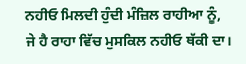ਨਹੀਓ ਮਿਲਦੀ ਹੁੰਦੀ ਮੰਜ਼ਿਲ ਰਾਹੀਆ ਨੂੰ,
ਜੇ ਹੈ ਰਾਹਾ ਵਿੱਚ ਮੁਸਕਿਲ ਨਹੀਓ ਥੱਕੀ ਦਾ।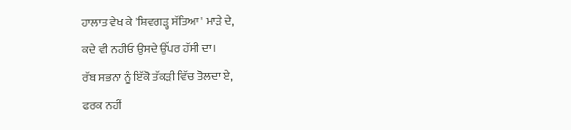ਹਾਲਾਤ ਵੇਖ ਕੇ 'ਸ਼ਿਵਗੜ੍ਹ ਸੱਤਿਆ' ਮਾੜੇ ਦੇ,
ਕਦੇ ਵੀ ਨਹੀਓ ਉਸਦੇ ਉੱਪਰ ਹੱਸੀ ਦਾ।
ਰੱਬ ਸਭਨਾ ਨੂੰ ਇੱਕੋ ਤੱਕੜੀ ਵਿੱਚ ਤੋਲਦਾ ਏ,
ਫਰਕ ਨਹੀਂ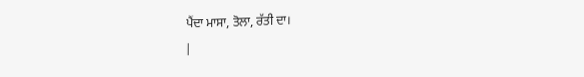ਪੈਂਦਾ ਮਾਸਾ, ਤੋਲਾ, ਰੱਤੀ ਦਾ।
|